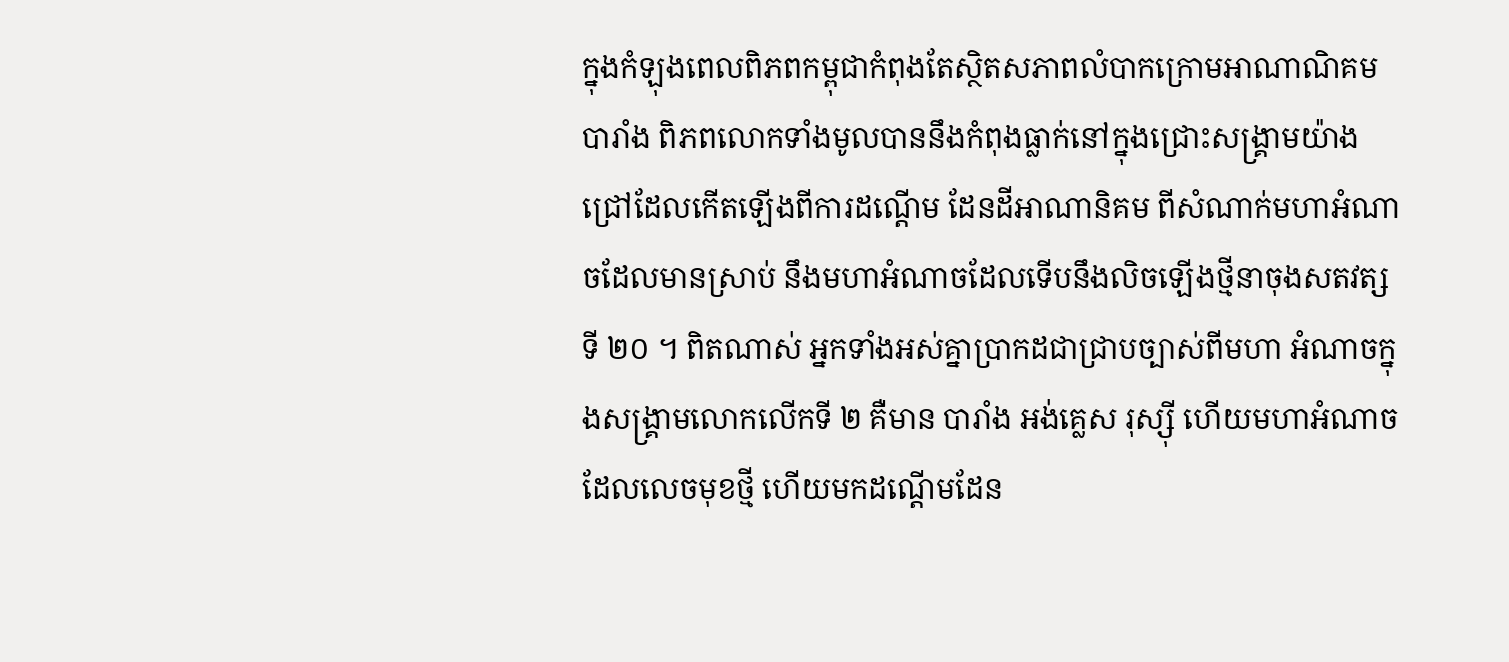ក្នុងកំឡុងពេលពិភពកម្ពុជាកំពុងតែស្ថិតសភាពលំបាកក្រោមអាណាណិគមបារាំង ពិភពលោកទាំងមូលបាននឹងកំពុងធ្លាក់នៅក្នុងជ្រោះសង្គ្រាមយ៉ាងជ្រៅដែលកើតឡើងពីការដណ្តើម ដែនដីអាណានិគម ពីសំណាក់មហាអំណាចដែលមានស្រាប់ នឹងមហាអំណាចដែលទើបនឹងលិចឡើងថ្មីនាចុងសតវត្សទី ២០ ។ ពិតណាស់ អ្នកទាំងអស់គ្នាប្រាកដជាជ្រាបច្បាស់ពីមហា អំណាចក្នុងសង្គ្រាមលោកលើកទី ២ គឺមាន បារាំង អង់គ្លេស រុស្សុី ហើយមហាអំណាចដែលលេចមុខថ្មី ហើយមកដណ្តើមដែន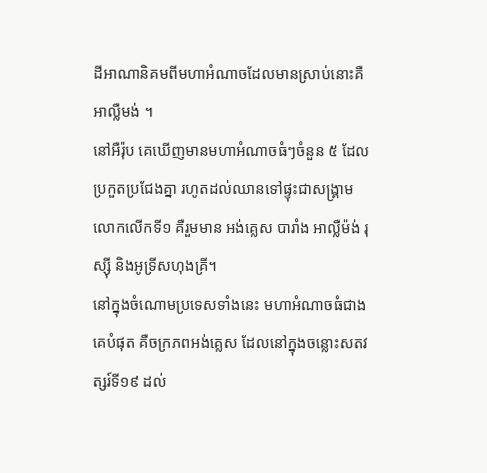ដីអាណានិគមពីមហាអំណាចដែលមានស្រាប់នោះគឺ អាល្លឺមង់ ។
នៅអឺរ៉ុប គេឃើញមានមហាអំណាចធំៗចំនួន ៥ ដែលប្រកួតប្រជែងគ្នា រហូតដល់ឈានទៅផ្ទុះជាសង្រ្គាមលោកលើកទី១ គឺរួមមាន អង់គ្លេស បារាំង អាល្លឺម៉ង់ រុស្ស៊ី និងអូទ្រីសហុងគ្រី។
នៅក្នុងចំណោមប្រទេសទាំងនេះ មហាអំណាចធំជាងគេបំផុត គឺចក្រភពអង់គ្លេស ដែលនៅក្នុងចន្លោះសតវត្សរ៍ទី១៩ ដល់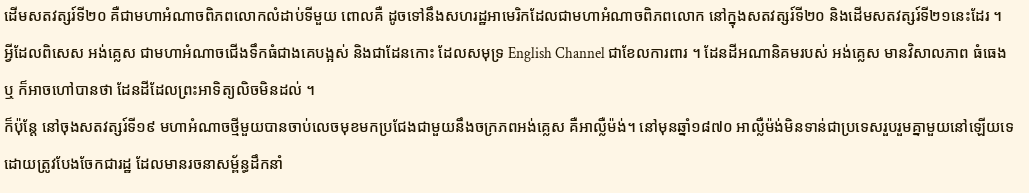ដើមសតវត្សរ៍ទី២០ គឺជាមហាអំណាចពិភពលោកលំដាប់ទីមួយ ពោលគឺ ដូចទៅនឹងសហរដ្ឋអាមេរិកដែលជាមហាអំណាចពិភពលោក នៅក្នុងសតវត្សរ៍ទី២០ និងដើមសតវត្សរ៍ទី២១នេះដែរ ។
អ្វីដែលពិសេស អង់គ្លេស ជាមហាអំណាចជើងទឹកធំជាងគេបង្អស់ និងជាដែនកោះ ដែលសមុទ្រ English Channel ជាខែលការពារ ។ ដែនដីអណានិគមរបស់ អង់គ្លេស មានវិសាលភាព ធំធេង ឬ ក៏អាចហៅបានថា ដែនដីដែលព្រះអាទិត្យលិចមិនដល់ ។
ក៏ប៉ុន្តែ នៅចុងសតវត្សរ៍ទី១៩ មហាអំណាចថ្មីមួយបានចាប់លេចមុខមកប្រជែងជាមួយនឹងចក្រភពអង់គ្លេស គឺអាល្លឺម៉ង់។ នៅមុនឆ្នាំ១៨៧០ អាល្លឺម៉ង់មិនទាន់ជាប្រទេសរួបរួមគ្នាមួយនៅឡើយទេ ដោយត្រូវបែងចែកជារដ្ឋ ដែលមានរចនាសម្ព័ន្ធដឹកនាំ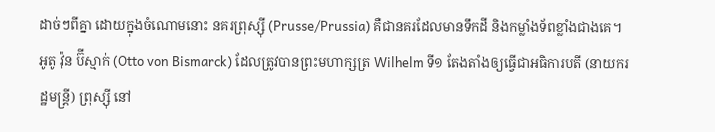ដាច់ៗពីគ្នា ដោយក្នុងចំណោមនោះ នគរព្រុស្ស៊ី (Prusse/Prussia) គឺជានគរដែលមានទឹកដី និងកម្លាំងទ័ពខ្លាំងជាងគេ។
អូតូ វ៉ុន ប៊ីស្មាក់ (Otto von Bismarck) ដែលត្រូវបានព្រះមហាក្សត្រ Wilhelm ទី១ តែងតាំងឲ្យធ្វើជាអធិការបតី (នាយករដ្ឋមន្រ្តី) ព្រុស្ស៊ី នៅ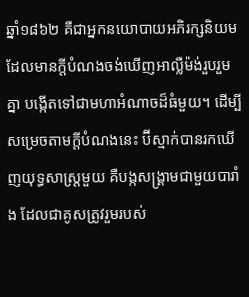ឆ្នាំ១៨៦២ គឺជាអ្នកនយោបាយអភិរក្សនិយម ដែលមានក្តីបំណងចង់ឃើញអាល្លឺម៉ង់រួបរួមគ្នា បង្កើតទៅជាមហាអំណាចដ៏ធំមួយ។ ដើម្បីសម្រេចតាមក្តីបំណងនេះ ប៊ីស្មាក់បានរកឃើញយុទ្ធសាស្រ្តមួយ គឺបង្កសង្រ្គាមជាមួយបារាំង ដែលជាគូសត្រូវរួមរបស់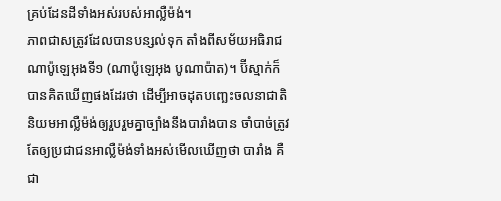គ្រប់ដែនដីទាំងអស់របស់អាល្លឺម៉ង់។
ភាពជាសត្រូវដែលបានបន្សល់ទុក តាំងពីសម័យអធិរាជណាប៉ូឡេអុងទី១ (ណាប៉ូឡេអុង បូណាប៉ាត)។ ប៊ីស្មាក់ក៏បានគិតឃើញផងដែរថា ដើម្បីអាចដុតបញ្ឆេះចលនាជាតិនិយមអាល្លឺម៉ង់ឲ្យរួបរួមគ្នាច្បាំងនឹងបារាំងបាន ចាំបាច់ត្រូវតែឲ្យប្រជាជនអាល្លឺម៉ង់ទាំងអស់មើលឃើញថា បារាំង គឺជា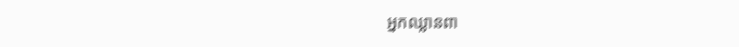អ្នកឈ្លានពា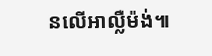នលើអាល្លឺម៉ង់៕